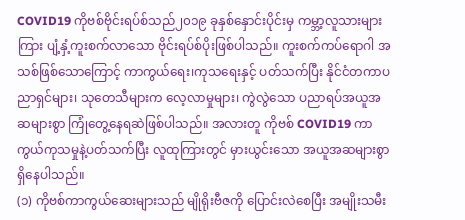COVID19 ကိုဗစ်ဗိုင်းရပ်စ်သည်၂၀၁၉ ခုနှစ်နှောင်းပိုင်းမှ ကမ္ဘာ့လူသားများကြား ပျံ့နှံ့ကူးစက်လာသော ဗိုင်းရပ်စ်ပိုးဖြစ်ပါသည်။ ကူးစက်ကပ်ရောဂါ အသစ်ဖြစ်သောကြောင့် ကာကွယ်ရေး၊ကုသရေးနှင့် ပတ်သက်ပြီး နိုင်ငံတကာပညာရှင်များ၊ သုတေသီများက လေ့လာမှုများ၊ ကွဲလွဲသော ပညာရပ်အယူအဆများစွာ ကြုံတွေ့နေရဆဲဖြစ်ပါသည်။ အလားတူ ကိုဗစ် COVID19 ကာကွယ်ကုသမှုနဲ့ပတ်သက်ပြီး လူထုကြားတွင် မှားယွင်းသော အယူအဆများစွာ ရှိနေပါသည်။
(၁) ကိုဗစ်ကာကွယ်ဆေးများသည် မျိုရိုးဗီဇကို ပြောင်းလဲစေပြီး အမျိုးသမီး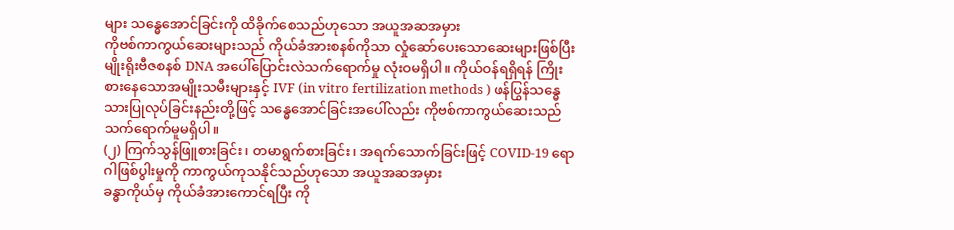များ သန္ဓေအောင်ခြင်းကို ထိခိုက်စေသည်ဟုသော အယူအဆအမှား
ကိုဗစ်ကာကွယ်ဆေးများသည် ကိုယ်ခံအားစနစ်ကိုသာ လှုံဆော်ပေးသောဆေးများဖြစ်ပြီး မျိုးရိုးဗီဇစနစ် DNA အပေါ်ပြောင်းလဲသက်ရောက်မှု လုံးဝမရှိပါ။ ကိုယ်ဝန်ရရှိရန် ကြိုးစားနေသောအမျိုးသမီးများနှင့် IVF (in vitro fertilization methods ) ဖန်ပြွန်သန္ဓေသားပြုလုပ်ခြင်းနည်းတို့ဖြင့် သန္ဓေအောင်ခြင်းအပေါ်လည်း ကိုဗစ်ကာကွယ်ဆေးသည် သက်ရောက်မူမရှိပါ။
(၂) ကြက်သွန်ဖြူစားခြင်း၊ တမာရွက်စားခြင်း၊ အရက်သောက်ခြင်းဖြင့် COVID-19 ရောဂါဖြစ်ပွါးမှုကို ကာကွယ်ကုသနိုင်သည်ဟုသော အယူအဆအမှား
ခန္ဓာကိုယ်မှ ကိုယ်ခံအားကောင်ရပြီး ကို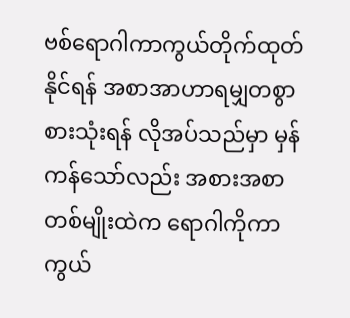ဗစ်ရောဂါကာကွယ်တိုက်ထုတ်နိုင်ရန် အစာအာဟာရမျှတစွာစားသုံးရန် လိုအပ်သည်မှာ မှန်ကန်သော်လည်း အစားအစာတစ်မျိုးထဲက ရောဂါကိုကာကွယ်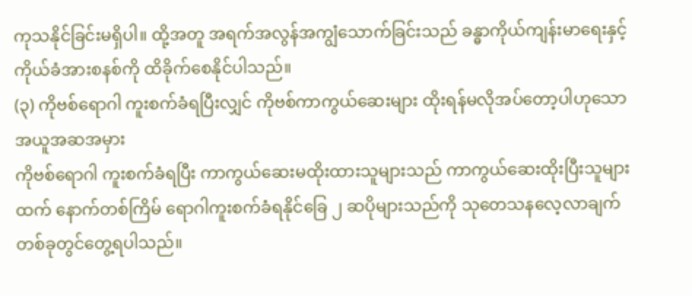ကုသနိုင်ခြင်းမရှိပါ။ ထို့အတူ အရက်အလွန်အကျွံသောက်ခြင်းသည် ခန္ဓာကိုယ်ကျန်းမာရေးနှင့် ကိုယ်ခံအားစနစ်ကို ထိခိုက်စေနိုင်ပါသည်။
(၃) ကိုဗစ်ရောဂါ ကူးစက်ခံရပြီးလျှင် ကိုဗစ်ကာကွယ်ဆေးများ ထိုးရန်မလိုအပ်တော့ပါဟုသော အယူအဆအမှား
ကိုဗစ်ရောဂါ ကူးစက်ခံရပြီး ကာကွယ်ဆေးမထိုးထားသူများသည် ကာကွယ်ဆေးထိုးပြီးသူများထက် နောက်တစ်ကြိမ် ရောဂါကူးစက်ခံရနိုင်ခြေ ၂ ဆပိုများသည်ကို သုတေသနလေ့လာချက်တစ်ခုတွင်တွေ့ရပါသည်။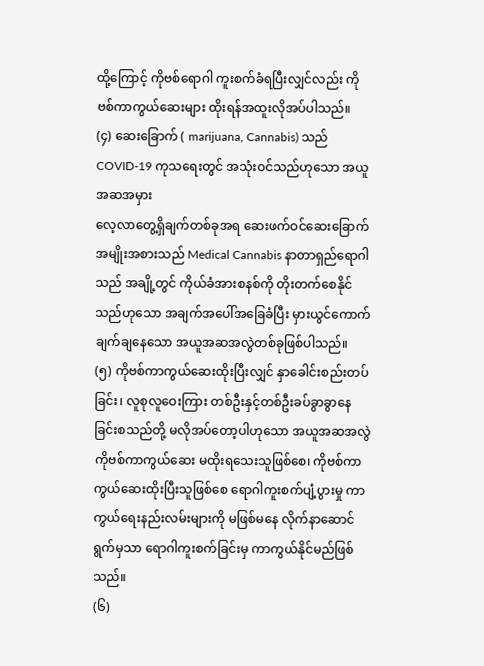ထို့ကြောင့် ကိုဗစ်ရောဂါ ကူးစက်ခံရပြီးလျှင်လည်း ကိုဗစ်ကာကွယ်ဆေးများ ထိုးရန်အထူးလိုအပ်ပါသည်။
(၄) ဆေးခြောက် ( marijuana, Cannabis) သည် COVID-19 ကုသရေးတွင် အသုံးဝင်သည်ဟုသော အယူအဆအမှား
လေ့လာတွေ့ရှိချက်တစ်ခုအရ ဆေးဖက်ဝင်ဆေးခြောက်အမျိုးအစားသည် Medical Cannabis နာတာရှည်ရောဂါသည် အချို့တွင် ကိုယ်ခံအားစနစ်ကို တိုးတက်စေနိုင်သည်ဟုသော အချက်အပေါ်အခြေခံပြီး မှားယွင်ကောက်ချက်ချနေသော အယူအဆအလွဲတစ်ခုဖြစ်ပါသည်။
(၅) ကိုဗစ်ကာကွယ်ဆေးထိုးပြီးလျှင် နှာခေါင်းစည်းတပ်ခြင်း၊ လူစုလူဝေးကြား တစ်ဦးနှင့်တစ်ဦးခပ်ခွာခွာနေခြင်းစသည်တို့ မလိုအပ်တော့ပါဟုသော အယူအဆအလွဲ
ကိုဗစ်ကာကွယ်ဆေး မထိုးရသေးသူဖြစ်စေ၊ ကိုဗစ်ကာကွယ်ဆေးထိုးပြီးသူဖြစ်စေ ရောဂါကူးစက်ပျံ့ပွားမှု ကာကွယ်ရေးနည်းလမ်းများကို မဖြစ်မနေ လိုက်နာဆောင်ရွက်မှသာ ရောဂါကူးစက်ခြင်းမှ ကာကွယ်နိုင်မည်ဖြစ်သည်။
(၆)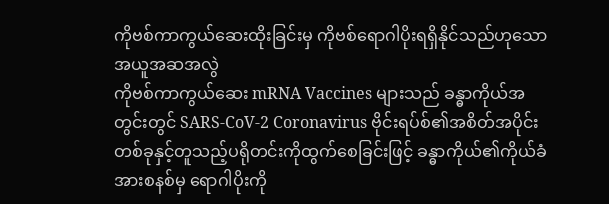ကိုဗစ်ကာကွယ်ဆေးထိုးခြင်းမှ ကိုဗစ်ရောဂါပိုးရရှိနိုင်သည်ဟုသော အယူအဆအလွဲ
ကိုဗစ်ကာကွယ်ဆေး mRNA Vaccines များသည် ခန္ဓာကိုယ်အတွင်းတွင် SARS-CoV-2 Coronavirus ဗိုင်းရပ်စ်၏အစိတ်အပိုင်းတစ်ခုနှင့်တူသည့်ပရိုတင်းကိုထွက်စေခြင်းဖြင့် ခန္ဓာကိုယ်၏ကိုယ်ခံအားစနစ်မှ ရောဂါပိုးကို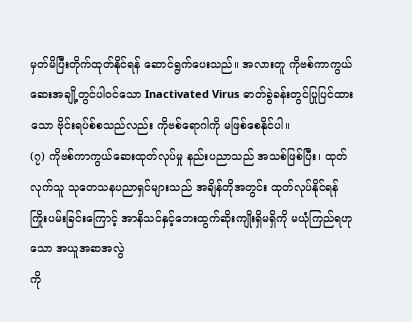မှတ်မိပြီးတိုက်ထုတ်နိုင်ရန် ဆောင်ရွက်ပေးသည်။ အလားတူ ကိုဗစ်ကာကွယ်ဆေးအချို့တွင်ပါဝင်သော Inactivated Virus ဓာတ်ခွဲခန်းတွင်ပြုပြင်ထားသော ဗိုင်းရပ်စ်စသည်လည်း ကိုဗစ်ရောဂါကို မဖြစ်စေနိုင်ပါ။
(၇) ကိုဗစ်ကာကွယ်ဆေးထုတ်လုပ်မှု နည်းပညာသည် အသစ်ဖြစ်ပြီး၊ ထုတ်လုက်သူ သုတေသနပညာရှင်များသည် အချိန်တိုအတွင်း ထုတ်လုပ်နိုင်ရန်ကြိုးပမ်းခြင်းကြောင့် အာနိသင်နှင့်ဘေးထွက်ဆိုးကျိုးရှိမရှိကို မယုံကြည်ရဟုသော အယူအဆအလွဲ
ကို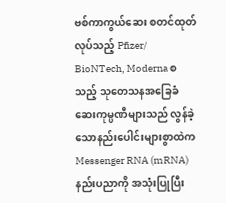ဗစ်ကာကွယ်ဆေး စတင်ထုတ်လုပ်သည့် Pfizer/ BioNTech, Moderna စသည့် သုတေသနအခြေခံ ဆေးကုမ္ပဏီများသည် လွန်ခဲ့သောနည်းပေါင်းများစွာထဲက Messenger RNA (mRNA) နည်းပညာကို အသုံးပြုပြီး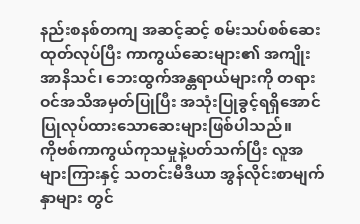နည်းစနစ်တကျ အဆင့်ဆင့် စမ်းသပ်စစ်ဆေးထုတ်လုပ်ပြီး ကာကွယ်ဆေးများ၏ အကျိုးအာနိသင်၊ ဘေးထွက်အန္တရာယ်များကို တရားဝင်အသိအမှတ်ပြုပြီး အသုံးပြုခွင့်ရရှိအောင် ပြုလုပ်ထားသောဆေးများဖြစ်ပါသည်။
ကိုဗစ်ကာကွယ်ကုသမှုနဲ့ပတ်သက်ပြီး လူအများကြားနှင့် သတင်းမီဒီယာ အွန်လိုင်းစာမျက်နှာများ တွင်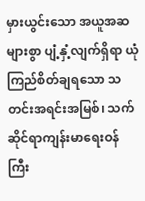မှားယွင်းသော အယူအဆများစွာ ပျံ့နှံ့လျက်ရှိရာ ယုံကြည်စိတ်ချရသော သတင်းအရင်းအမြစ်၊ သက်ဆိုင်ရာကျန်းမာရေးဝန်ကြီး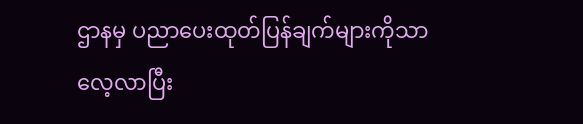ဌာနမှ ပညာပေးထုတ်ပြန်ချက်များကိုသာ လေ့လာပြီး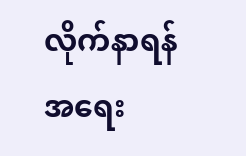လိုက်နာရန် အရေး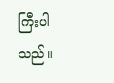ကြီးပါသည်။